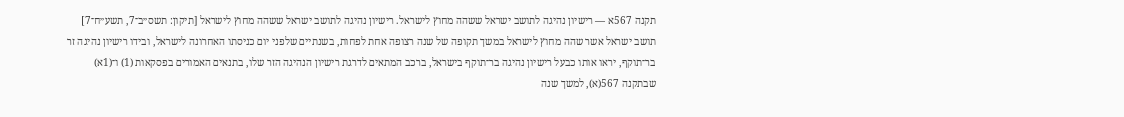תקנה 567א — רישיון נהיגה לתושב ישראל ששהה מחוץ לישראל. רישיון נהיגה לתושב ישראל ששהה מחוץ לישראל [תיקון: תשס״ב־7, תשע״ח־7] תושב ישראל אשר שהה מחוץ לישראל במשך תקופה של שנה רצופה אחת לפחות, בשנתיים שלפני יום כניסתו האחרונה לישראל, ובידו רישיון נהיגה זר בר־תוקף, יראו אותו כבעל רישיון נהיגה בר־תוקף בישראל, ברכב המתאים לדרגת רישיון הנהיגה הזר שלו, בתנאים האמורים בפסקאות (1) ו־(1א) שבתקנה 567(א), למשך שנה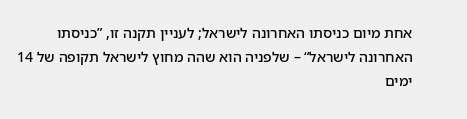אחת מיום כניסתו האחרונה לישראל; לעניין תקנה זו, ”כניסתו האחרונה לישראל“ – שלפניה הוא שהה מחוץ לישראל תקופה של 14 ימים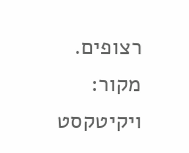רצופים. מקור: ויקיטקסט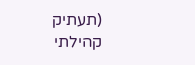(תעתיק קהילתי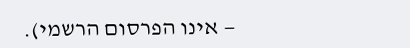— אינו הפרסום הרשמי).